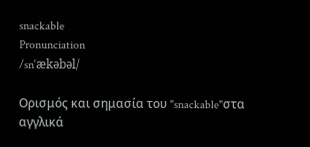snackable
Pronunciation
/snˈækəbəl/

Ορισμός και σημασία του "snackable"στα αγγλικά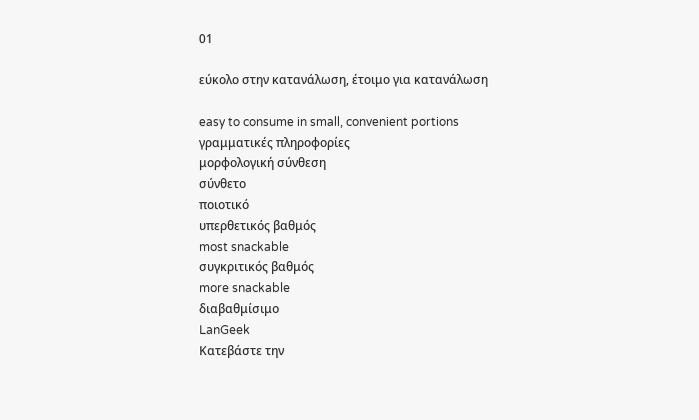01

εύκολο στην κατανάλωση, έτοιμο για κατανάλωση

easy to consume in small, convenient portions
γραμματικές πληροφορίες
μορφολογική σύνθεση
σύνθετο
ποιοτικό
υπερθετικός βαθμός
most snackable
συγκριτικός βαθμός
more snackable
διαβαθμίσιμο
LanGeek
Κατεβάστε την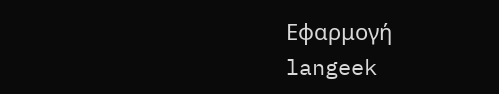Εφαρμογή
langeek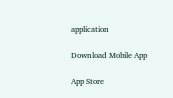application

Download Mobile App

App Store